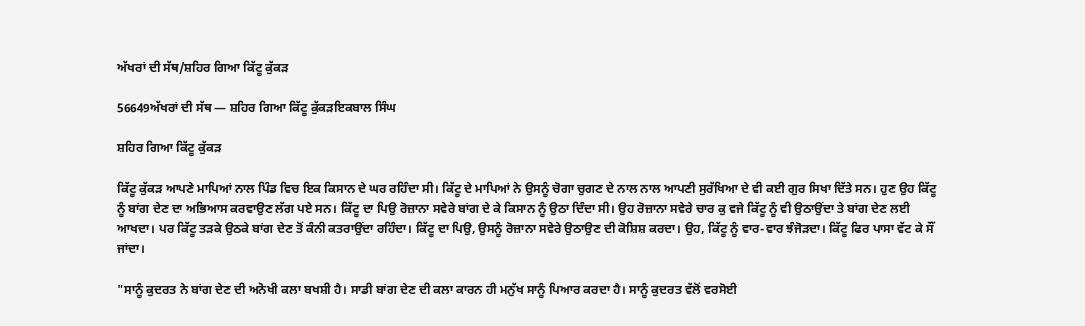ਅੱਖਰਾਂ ਦੀ ਸੱਥ/ਸ਼ਹਿਰ ਗਿਆ ਕਿੱਟੂ ਕੁੱਕੜ

56649ਅੱਖਰਾਂ ਦੀ ਸੱਥ — ਸ਼ਹਿਰ ਗਿਆ ਕਿੱਟੂ ਕੁੱਕੜਇਕਬਾਲ ਸਿੰਘ

ਸ਼ਹਿਰ ਗਿਆ ਕਿੱਟੂ ਕੁੱਕੜ

ਕਿੱਟੂ ਕੁੱਕੜ ਆਪਣੇ ਮਾਪਿਆਂ ਨਾਲ ਪਿੰਡ ਵਿਚ ਇਕ ਕਿਸਾਨ ਦੇ ਘਰ ਰਹਿੰਦਾ ਸੀ। ਕਿੱਟੂ ਦੇ ਮਾਪਿਆਂ ਨੇ ਉਸਨੂੰ ਚੋਗਾ ਚੁਗਣ ਦੇ ਨਾਲ ਨਾਲ ਆਪਣੀ ਸੁਰੱਖਿਆ ਦੇ ਵੀ ਕਈ ਗੁਰ ਸਿਖਾ ਦਿੱਤੇ ਸਨ। ਹੁਣ ਉਹ ਕਿੱਟੂ ਨੂੰ ਬਾਂਗ ਦੇਣ ਦਾ ਅਭਿਆਸ ਕਰਵਾਉਣ ਲੱਗ ਪਏ ਸਨ। ਕਿੱਟੂ ਦਾ ਪਿਉ ਰੋਜ਼ਾਨਾ ਸਵੇਰੇ ਬਾਂਗ ਦੇ ਕੇ ਕਿਸਾਨ ਨੂੰ ਉਠਾ ਦਿੰਦਾ ਸੀ। ਉਹ ਰੋਜ਼ਾਨਾ ਸਵੇਰੇ ਚਾਰ ਕੁ ਵਜੇ ਕਿੱਟੂ ਨੂੰ ਵੀ ਉਠਾਉਂਦਾ ਤੇ ਬਾਂਗ ਦੇਣ ਲਈ ਆਖਦਾ। ਪਰ ਕਿੱਟੂ ਤੜਕੇ ਉਠਕੇ ਬਾਂਗ ਦੇਣ ਤੋਂ ਕੰਨੀ ਕਤਰਾਉਂਦਾ ਰਹਿੰਦਾ। ਕਿੱਟੂ ਦਾ ਪਿਉ, ਉਸਨੂੰ ਰੋਜ਼ਾਨਾ ਸਵੇਰੇ ਉਠਾਉਣ ਦੀ ਕੋਸ਼ਿਸ਼ ਕਰਦਾ। ਉਹ, ਕਿੱਟੂ ਨੂੰ ਵਾਰ-ਵਾਰ ਝੰਜੋੜਦਾ। ਕਿੱਟੂ ਫਿਰ ਪਾਸਾ ਵੱਟ ਕੇ ਸੌਂ ਜਾਂਦਾ।

"ਸਾਨੂੰ ਕੁਦਰਤ ਨੇ ਬਾਂਗ ਦੇਣ ਦੀ ਅਨੋਖੀ ਕਲਾ ਬਖਸ਼ੀ ਹੈ। ਸਾਡੀ ਬਾਂਗ ਦੇਣ ਦੀ ਕਲਾ ਕਾਰਨ ਹੀ ਮਨੁੱਖ ਸਾਨੂੰ ਪਿਆਰ ਕਰਦਾ ਹੈ। ਸਾਨੂੰ ਕੁਦਰਤ ਵੱਲੋਂ ਵਰਸੋਈ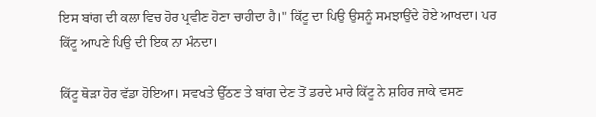ਇਸ ਬਾਂਗ ਦੀ ਕਲਾ ਵਿਚ ਹੋਰ ਪ੍ਰਵੀਣ ਹੋਣਾ ਚਾਹੀਦਾ ਹੈ।" ਕਿੱਟੂ ਦਾ ਪਿਉ ਉਸਨੂੰ ਸਮਝਾਉਂਦੇ ਹੋਏ ਆਖਦਾ। ਪਰ ਕਿੱਟੂ ਆਪਣੇ ਪਿਉ ਦੀ ਇਕ ਨਾ ਮੰਨਦਾ।

ਕਿੱਟੂ ਥੋੜਾ ਹੋਰ ਵੱਡਾ ਹੋਇਆ। ਸਵਖਤੇ ਉੱਠਣ ਤੇ ਬਾਂਗ ਦੇਣ ਤੋਂ ਡਰਦੇ ਮਾਰੇ ਕਿੱਟੂ ਨੇ ਸ਼ਹਿਰ ਜਾਕੇ ਵਸਣ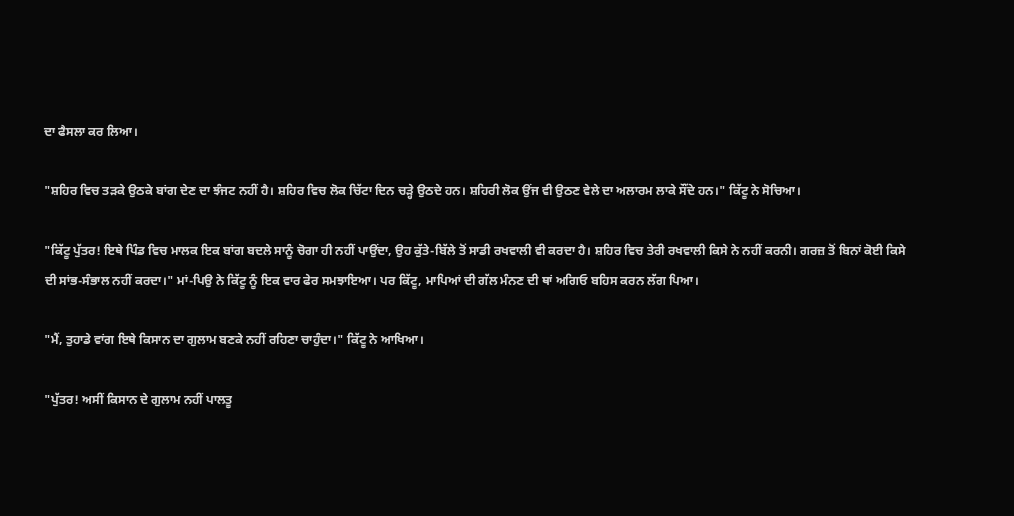ਦਾ ਫੈਸਲਾ ਕਰ ਲਿਆ।

"ਸ਼ਹਿਰ ਵਿਚ ਤੜਕੇ ਉਠਕੇ ਬਾਂਗ ਦੇਣ ਦਾ ਝੰਜਟ ਨਹੀਂ ਹੈ। ਸ਼ਹਿਰ ਵਿਚ ਲੋਕ ਚਿੱਟਾ ਦਿਨ ਚੜ੍ਹੇ ਉਠਦੇ ਹਨ। ਸ਼ਹਿਰੀ ਲੋਕ ਉਂਜ ਵੀ ਉਠਣ ਵੇਲੇ ਦਾ ਅਲਾਰਮ ਲਾਕੇ ਸੌਂਦੇ ਹਨ।" ਕਿੱਟੂ ਨੇ ਸੋਚਿਆ।

"ਕਿੱਟੂ ਪੁੱਤਰ! ਇਥੇ ਪਿੰਡ ਵਿਚ ਮਾਲਕ ਇਕ ਬਾਂਗ ਬਦਲੇ ਸਾਨੂੰ ਚੋਗਾ ਹੀ ਨਹੀਂ ਪਾਉਂਦਾ, ਉਹ ਕੁੱਤੇ-ਬਿੱਲੇ ਤੋਂ ਸਾਡੀ ਰਖਵਾਲੀ ਵੀ ਕਰਦਾ ਹੈ। ਸ਼ਹਿਰ ਵਿਚ ਤੇਰੀ ਰਖਵਾਲੀ ਕਿਸੇ ਨੇ ਨਹੀਂ ਕਰਨੀ। ਗਰਜ਼ ਤੋਂ ਬਿਨਾਂ ਕੋਈ ਕਿਸੇ ਦੀ ਸਾਂਭ-ਸੰਭਾਲ ਨਹੀਂ ਕਰਦਾ।" ਮਾਂ-ਪਿਉ ਨੇ ਕਿੱਟੂ ਨੂੰ ਇਕ ਵਾਰ ਫੇਰ ਸਮਝਾਇਆ। ਪਰ ਕਿੱਟੂ, ਮਾਪਿਆਂ ਦੀ ਗੱਲ ਮੰਨਣ ਦੀ ਥਾਂ ਅਗਿਓ ਬਹਿਸ ਕਰਨ ਲੱਗ ਪਿਆ।

"ਮੈਂ, ਤੁਹਾਡੇ ਵਾਂਗ ਇਥੇ ਕਿਸਾਨ ਦਾ ਗੁਲਾਮ ਬਣਕੇ ਨਹੀਂ ਰਹਿਣਾ ਚਾਹੁੰਦਾ।" ਕਿੱਟੂ ਨੇ ਆਖਿਆ।

"ਪੁੱਤਰ! ਅਸੀਂ ਕਿਸਾਨ ਦੇ ਗੁਲਾਮ ਨਹੀਂ ਪਾਲਤੂ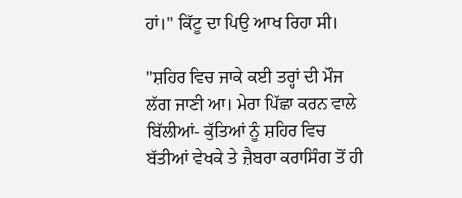ਹਾਂ।" ਕਿੱਟੂ ਦਾ ਪਿਉ ਆਖ ਰਿਹਾ ਸੀ।

"ਸ਼ਹਿਰ ਵਿਚ ਜਾਕੇ ਕਈ ਤਰ੍ਹਾਂ ਦੀ ਮੌਜ ਲੱਗ ਜਾਣੀ ਆ। ਮੇਰਾ ਪਿੱਛਾ ਕਰਨ ਵਾਲੇ ਬਿੱਲੀਆਂ- ਕੁੱਤਿਆਂ ਨੂੰ ਸ਼ਹਿਰ ਵਿਚ ਬੱਤੀਆਂ ਵੇਖਕੇ ਤੇ ਜ਼ੈਬਰਾ ਕਰਾਸਿੰਗ ਤੋਂ ਹੀ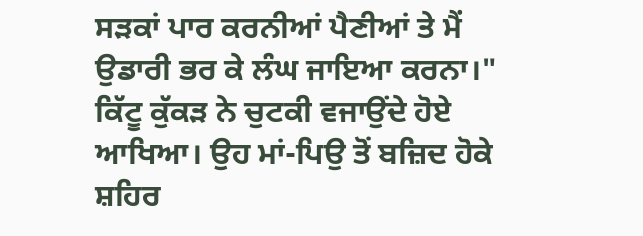ਸੜਕਾਂ ਪਾਰ ਕਰਨੀਆਂ ਪੈਣੀਆਂ ਤੇ ਮੈਂ ਉਡਾਰੀ ਭਰ ਕੇ ਲੰਘ ਜਾਇਆ ਕਰਨਾ।" ਕਿੱਟੂ ਕੁੱਕੜ ਨੇ ਚੁਟਕੀ ਵਜਾਉਂਦੇ ਹੋਏ ਆਖਿਆ। ਉਹ ਮਾਂ-ਪਿਉ ਤੋਂ ਬਜ਼ਿਦ ਹੋਕੇ ਸ਼ਹਿਰ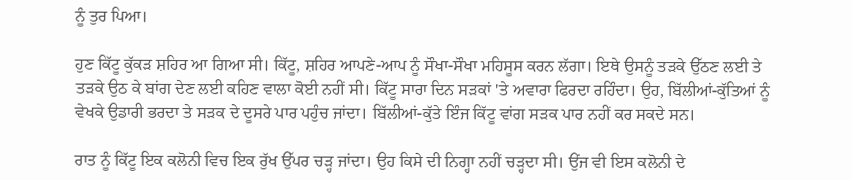ਨੂੰ ਤੁਰ ਪਿਆ।

ਹੁਣ ਕਿੱਟੂ ਕੁੱਕੜ ਸ਼ਹਿਰ ਆ ਗਿਆ ਸੀ। ਕਿੱਟੂ, ਸ਼ਹਿਰ ਆਪਣੇ-ਆਪ ਨੂੰ ਸੌਖਾ-ਸੌਖਾ ਮਹਿਸੂਸ ਕਰਨ ਲੱਗਾ। ਇਥੇ ਉਸਨੂੰ ਤੜਕੇ ਉੱਠਣ ਲਈ ਤੇ ਤੜਕੇ ਉਠ ਕੇ ਬਾਂਗ ਦੇਣ ਲਈ ਕਹਿਣ ਵਾਲਾ ਕੋਈ ਨਹੀਂ ਸੀ। ਕਿੱਟੂ ਸਾਰਾ ਦਿਨ ਸੜਕਾਂ 'ਤੇ ਅਵਾਰਾ ਫਿਰਦਾ ਰਹਿੰਦਾ। ਉਹ, ਬਿੱਲੀਆਂ-ਕੁੱਤਿਆਂ ਨੂੰ ਵੇਖਕੇ ਉਡਾਰੀ ਭਰਦਾ ਤੇ ਸੜਕ ਦੇ ਦੂਸਰੇ ਪਾਰ ਪਹੁੰਚ ਜਾਂਦਾ। ਬਿੱਲੀਆਂ-ਕੁੱਤੇ ਇੰਜ ਕਿੱਟੂ ਵਾਂਗ ਸੜਕ ਪਾਰ ਨਹੀਂ ਕਰ ਸਕਦੇ ਸਨ।

ਰਾਤ ਨੂੰ ਕਿੱਟੂ ਇਕ ਕਲੋਨੀ ਵਿਚ ਇਕ ਰੁੱਖ ਉੱਪਰ ਚੜ੍ਹ ਜਾਂਦਾ। ਉਹ ਕਿਸੇ ਦੀ ਨਿਗ੍ਹਾ ਨਹੀਂ ਚੜ੍ਹਦਾ ਸੀ। ਉਂਜ ਵੀ ਇਸ ਕਲੋਨੀ ਦੇ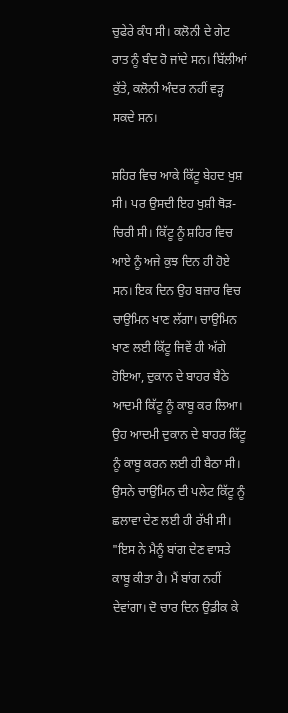ਚੁਫੇਰੇ ਕੰਧ ਸੀ। ਕਲੋਨੀ ਦੇ ਗੇਟ ਰਾਤ ਨੂੰ ਬੰਦ ਹੋ ਜਾਂਦੇ ਸਨ। ਬਿੱਲੀਆਂ ਕੁੱਤੇ, ਕਲੋਨੀ ਅੰਦਰ ਨਹੀਂ ਵੜ੍ਹ ਸਕਦੇ ਸਨ।

ਸ਼ਹਿਰ ਵਿਚ ਆਕੇ ਕਿੱਟੂ ਬੇਹਦ ਖੁਸ਼ ਸੀ। ਪਰ ਉਸਦੀ ਇਹ ਖੁਸ਼ੀ ਥੋੜ-ਚਿਰੀ ਸੀ। ਕਿੱਟੂ ਨੂੰ ਸ਼ਹਿਰ ਵਿਚ ਆਏ ਨੂੰ ਅਜੇ ਕੁਝ ਦਿਨ ਹੀ ਹੋਏ ਸਨ। ਇਕ ਦਿਨ ਉਹ ਬਜ਼ਾਰ ਵਿਚ ਚਾਉਮਿਨ ਖਾਣ ਲੱਗਾ। ਚਾਉਮਿਨ ਖਾਣ ਲਈ ਕਿੱਟੂ ਜਿਵੇਂ ਹੀ ਅੱਗੇ ਹੋਇਆ, ਦੁਕਾਨ ਦੇ ਬਾਹਰ ਬੈਠੇ ਆਦਮੀ ਕਿੱਟੂ ਨੂੰ ਕਾਬੂ ਕਰ ਲਿਆ। ਉਹ ਆਦਮੀ ਦੁਕਾਨ ਦੇ ਬਾਹਰ ਕਿੱਟੂ ਨੂੰ ਕਾਬੂ ਕਰਨ ਲਈ ਹੀ ਬੈਠਾ ਸੀ। ਉਸਨੇ ਚਾਉਮਿਨ ਦੀ ਪਲੇਟ ਕਿੱਟੂ ਨੂੰ ਛਲਾਵਾ ਦੇਣ ਲਈ ਹੀ ਰੱਖੀ ਸੀ। "ਇਸ ਨੇ ਮੈਨੂੰ ਬਾਂਗ ਦੇਣ ਵਾਸਤੇ ਕਾਬੂ ਕੀਤਾ ਹੈ। ਮੈਂ ਬਾਂਗ ਨਹੀਂ ਦੇਵਾਂਗਾ। ਦੋ ਚਾਰ ਦਿਨ ਉਡੀਕ ਕੇ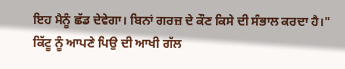ਇਹ ਮੈਨੂੰ ਛੱਡ ਦੇਵੇਗਾ। ਬਿਨਾਂ ਗਰਜ਼ ਦੇ ਕੌਣ ਕਿਸੇ ਦੀ ਸੰਭਾਲ ਕਰਦਾ ਹੈ।" ਕਿੱਟੂ ਨੂੰ ਆਪਣੇ ਪਿਉ ਦੀ ਆਖੀ ਗੱਲ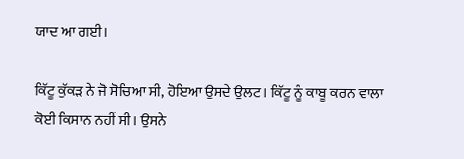ਯਾਦ ਆ ਗਈ।

ਕਿੱਟੂ ਕੁੱਕੜ ਨੇ ਜੋ ਸੋਚਿਆ ਸੀ, ਹੋਇਆ ਉਸਦੇ ਉਲਟ। ਕਿੱਟੂ ਨੂੰ ਕਾਬੂ ਕਰਨ ਵਾਲਾ ਕੋਈ ਕਿਸਾਨ ਨਹੀਂ ਸੀ। ਉਸਨੇ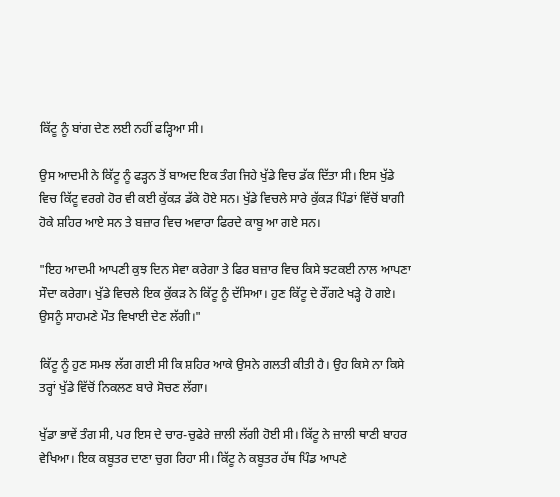ਕਿੱਟੂ ਨੂੰ ਬਾਂਗ ਦੇਣ ਲਈ ਨਹੀਂ ਫੜ੍ਹਿਆ ਸੀ।

ਉਸ ਆਦਮੀ ਨੇ ਕਿੱਟੂ ਨੂੰ ਫੜ੍ਹਨ ਤੋਂ ਬਾਅਦ ਇਕ ਤੰਗ ਜਿਹੇ ਖੁੱਡੇ ਵਿਚ ਡੱਕ ਦਿੱਤਾ ਸੀ। ਇਸ ਖੁੱਡੇ ਵਿਚ ਕਿੱਟੂ ਵਰਗੇ ਹੋਰ ਵੀ ਕਈ ਕੁੱਕੜ ਡੱਕੇ ਹੋਏ ਸਨ। ਖੁੱਡੇ ਵਿਚਲੇ ਸਾਰੇ ਕੁੱਕੜ ਪਿੰਡਾਂ ਵਿੱਚੋਂ ਬਾਗੀ ਹੋਕੇ ਸ਼ਹਿਰ ਆਏ ਸਨ ਤੇ ਬਜ਼ਾਰ ਵਿਚ ਅਵਾਰਾ ਫਿਰਦੇ ਕਾਬੂ ਆ ਗਏ ਸਨ।

"ਇਹ ਆਦਮੀ ਆਪਣੀ ਕੁਝ ਦਿਨ ਸੇਵਾ ਕਰੇਗਾ ਤੇ ਫਿਰ ਬਜ਼ਾਰ ਵਿਚ ਕਿਸੇ ਝਟਕਈ ਨਾਲ ਆਪਣਾ ਸੌਦਾ ਕਰੇਗਾ। ਖੁੱਡੇ ਵਿਚਲੇ ਇਕ ਕੁੱਕੜ ਨੇ ਕਿੱਟੂ ਨੂੰ ਦੱਸਿਆ। ਹੁਣ ਕਿੱਟੂ ਦੇ ਰੌਂਗਟੇ ਖੜ੍ਹੇ ਹੋ ਗਏ। ਉਸਨੂੰ ਸਾਹਮਣੇ ਮੌਤ ਵਿਖਾਈ ਦੇਣ ਲੱਗੀ।"

ਕਿੱਟੂ ਨੂੰ ਹੁਣ ਸਮਝ ਲੱਗ ਗਈ ਸੀ ਕਿ ਸ਼ਹਿਰ ਆਕੇ ਉਸਨੇ ਗਲਤੀ ਕੀਤੀ ਹੈ। ਉਹ ਕਿਸੇ ਨਾ ਕਿਸੇ ਤਰ੍ਹਾਂ ਖੁੱਡੇ ਵਿੱਚੋਂ ਨਿਕਲਣ ਬਾਰੇ ਸੋਚਣ ਲੱਗਾ।

ਖੁੱਡਾ ਭਾਵੇਂ ਤੰਗ ਸੀ, ਪਰ ਇਸ ਦੇ ਚਾਰ-ਚੁਫੇਰੇ ਜ਼ਾਲੀ ਲੱਗੀ ਹੋਈ ਸੀ। ਕਿੱਟੂ ਨੇ ਜ਼ਾਲੀ ਥਾਣੀ ਬਾਹਰ ਵੇਖਿਆ। ਇਕ ਕਬੂਤਰ ਦਾਣਾ ਚੁਗ ਰਿਹਾ ਸੀ। ਕਿੱਟੂ ਨੇ ਕਬੂਤਰ ਹੱਥ ਪਿੰਡ ਆਪਣੇ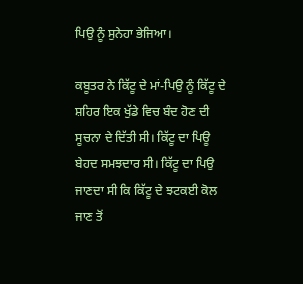ਪਿਉ ਨੂੰ ਸੁਨੇਹਾ ਭੇਜਿਆ।

ਕਬੂਤਰ ਨੇ ਕਿੱਟੂ ਦੇ ਮਾਂ-ਪਿਉ ਨੂੰ ਕਿੱਟੂ ਦੇ ਸ਼ਹਿਰ ਇਕ ਖੁੱਡੇ ਵਿਚ ਬੰਦ ਹੋਣ ਦੀ ਸੂਚਨਾ ਦੇ ਦਿੱਤੀ ਸੀ। ਕਿੱਟੂ ਦਾ ਪਿਊ ਬੇਹਦ ਸਮਝਦਾਰ ਸੀ। ਕਿੱਟੂ ਦਾ ਪਿਉ ਜਾਣਦਾ ਸੀ ਕਿ ਕਿੱਟੂ ਦੇ ਝਟਕਈ ਕੋਲ ਜਾਣ ਤੋਂ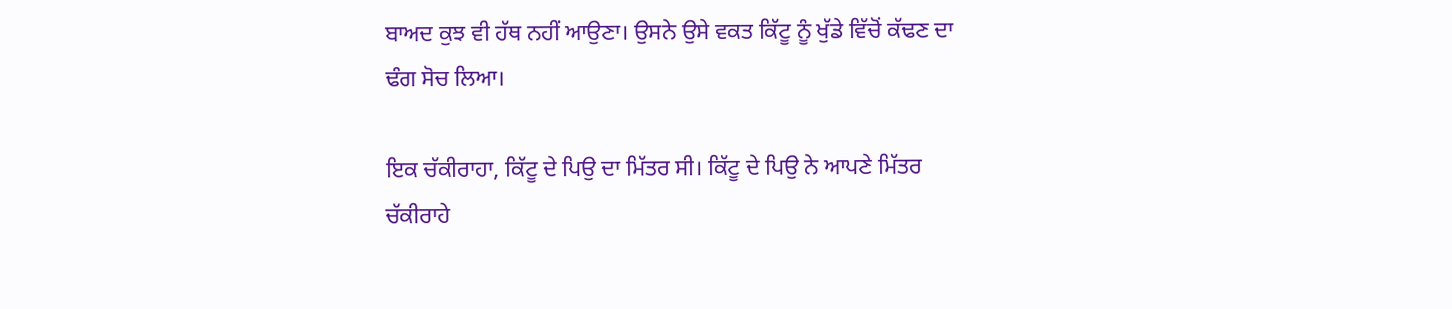ਬਾਅਦ ਕੁਝ ਵੀ ਹੱਥ ਨਹੀਂ ਆਉਣਾ। ਉਸਨੇ ਉਸੇ ਵਕਤ ਕਿੱਟੂ ਨੂੰ ਖੁੱਡੇ ਵਿੱਚੋਂ ਕੱਢਣ ਦਾ ਢੰਗ ਸੋਚ ਲਿਆ।

ਇਕ ਚੱਕੀਰਾਹਾ, ਕਿੱਟੂ ਦੇ ਪਿਉ ਦਾ ਮਿੱਤਰ ਸੀ। ਕਿੱਟੂ ਦੇ ਪਿਉ ਨੇ ਆਪਣੇ ਮਿੱਤਰ ਚੱਕੀਰਾਹੇ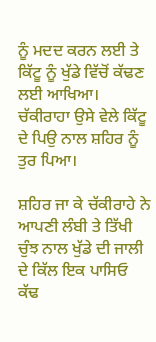ਨੂੰ ਮਦਦ ਕਰਨ ਲਈ ਤੇ ਕਿੱਟੂ ਨੂੰ ਖੁੱਡੇ ਵਿੱਚੋਂ ਕੱਢਣ ਲਈ ਆਖਿਆ। ਚੱਕੀਰਾਹਾ ਉਸੇ ਵੇਲੇ ਕਿੱਟੂ ਦੇ ਪਿਉ ਨਾਲ ਸ਼ਹਿਰ ਨੂੰ ਤੁਰ ਪਿਆ।

ਸ਼ਹਿਰ ਜਾ ਕੇ ਚੱਕੀਰਾਹੇ ਨੇ ਆਪਣੀ ਲੰਬੀ ਤੇ ਤਿੱਖੀ ਚੁੰਝ ਨਾਲ ਖੁੱਡੇ ਦੀ ਜਾਲੀ ਦੇ ਕਿੱਲ ਇਕ ਪਾਸਿਓ ਕੱਢ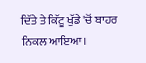ਦਿੱਤੇ ਤੇ ਕਿੱਟੂ ਖੁੱਡੇ 'ਚੋਂ ਬਾਹਰ ਨਿਕਲ ਆਇਆ।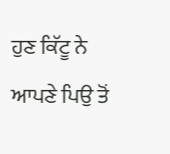ਹੁਣ ਕਿੱਟੂ ਨੇ ਆਪਣੇ ਪਿਉ ਤੋਂ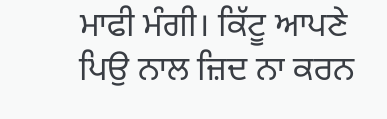ਮਾਫੀ ਮੰਗੀ। ਕਿੱਟੂ ਆਪਣੇ ਪਿਉ ਨਾਲ ਜ਼ਿਦ ਨਾ ਕਰਨ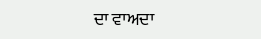ਦਾ ਵਾਅਦਾ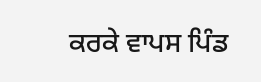ਕਰਕੇ ਵਾਪਸ ਪਿੰਡ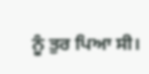ਨੂੰ ਤੁਰ ਪਿਆ ਸੀ।